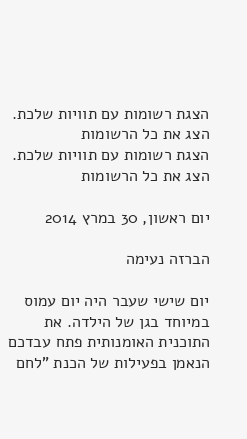הצגת רשומות עם תוויות שלכת. הצג את כל הרשומות
הצגת רשומות עם תוויות שלכת. הצג את כל הרשומות

יום ראשון, 30 במרץ 2014

הברזה נעימה

יום שישי שעבר היה יום עמוס במיוחד בגן של הילדה. את התוכנית האומנותית פתח עבדכם הנאמן בפעילות של הכנת "לחם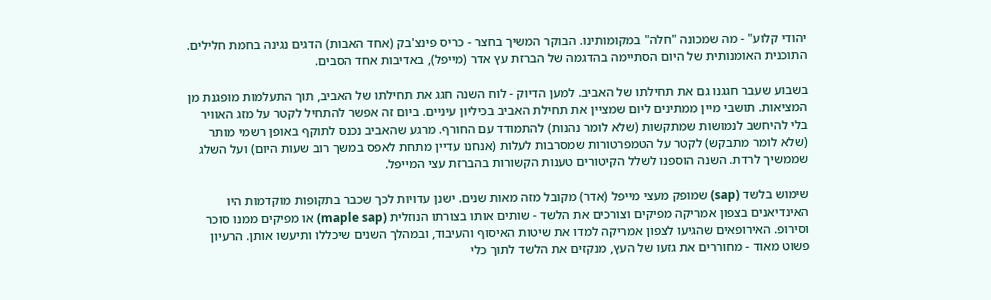יהודי קלוע" - מה שמכונה "חלה" במקומותינו. הבוקר המשיך בחצר - כריס פינצ'בק (אחד האבות) הדגים נגינה בחמת חלילים. התוכנית האומנותית של היום הסתיימה בהדגמה של הברזת עץ אדר (מייפל), באדיבות אחד הסבים.

בשבוע שעבר חגגנו גם את תחילתו של האביב. למען הדיוק - לוח השנה חגג את תחילתו של האביב, תוך התעלמות מופגנת מן המציאות. תושבי מיין ממתינים ליום שמציין את תחילת האביב בכיליון עיניים. ביום זה אפשר להתחיל לקטר על מזג האוויר בלי להיחשב לנמושות שמתקשות (שלא לומר נהנות) להתמודד עם החורף. מרגע שהאביב נכנס לתוקף באופן רשמי מותר (שלא לומר מתבקש) לקטר על הטמפרטורות שמסרבות לעלות (אנחנו עדיין מתחת לאפס במשך רוב שעות היום) ועל השלג שממשיך לרדת. השנה הוספנו לשלל הקיטורים טענות הקשורות בהברזת עצי המייפל.

שימוש בלשד (sap) שמופק מעצי מייפל (אדר) מקובל מזה מאות שנים. ישנן עדויות לכך שכבר בתקופות מוקדמות היו האינדיאנים בצפון אמריקה מפיקים וצורכים את הלשד - שותים אותו בצורתו הנוזלית (maple sap) או מפיקים ממנו סוכר וסירופ. האירופאים שהגיעו לצפון אמריקה למדו את שיטות האיסוף והעיבוד, ובמהלך השנים שיכללו ותיעשו אותן. הרעיון פשוט מאוד - מחוררים את גזעו של העץ, מנקזים את הלשד לתוך כלי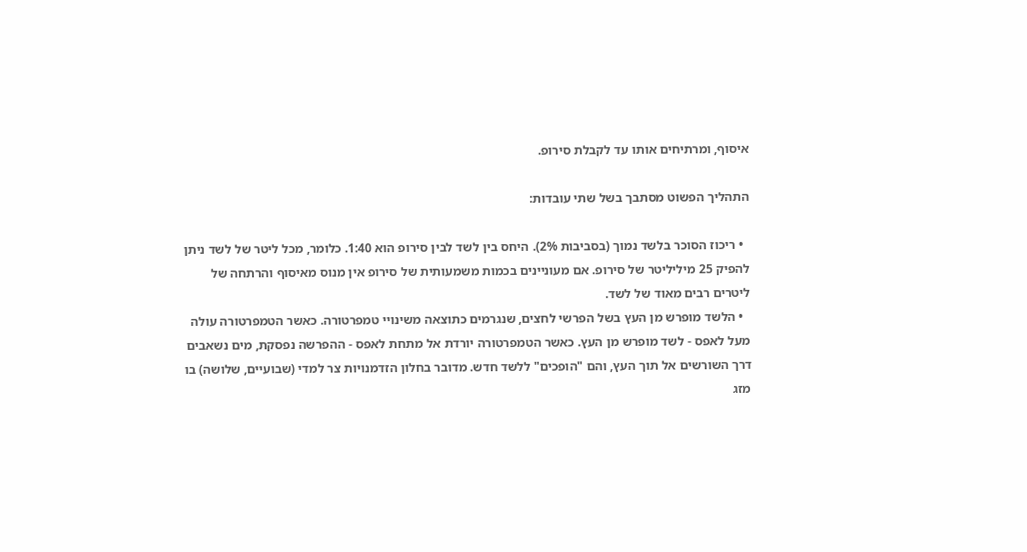איסוף, ומרתיחים אותו עד לקבלת סירופ.

התהליך הפשוט מסתבך בשל שתי עובדות:

  • ריכוז הסוכר בלשד נמוך (בסביבות 2%). היחס בין לשד לבין סירופ הוא 1:40. כלומר, מכל ליטר של לשד ניתן להפיק 25 מיליליטר של סירופ. אם מעוניינים בכמות משמעותית של סירופ אין מנוס מאיסוף והרתחה של ליטרים רבים מאוד של לשד.
  • הלשד מופרש מן העץ בשל הפרשי לחצים, שנגרמים כתוצאה משינויי טמפרטורה. כאשר הטמפרטורה עולה מעל לאפס - לשד מופרש מן העץ. כאשר הטמפרטורה יורדת אל מתחת לאפס - ההפרשה נפסקת, מים נשאבים דרך השורשים אל תוך העץ, והם "הופכים" ללשד חדש. מדובר בחלון הזדמנויות צר למדי (שבועיים, שלושה) בו מזג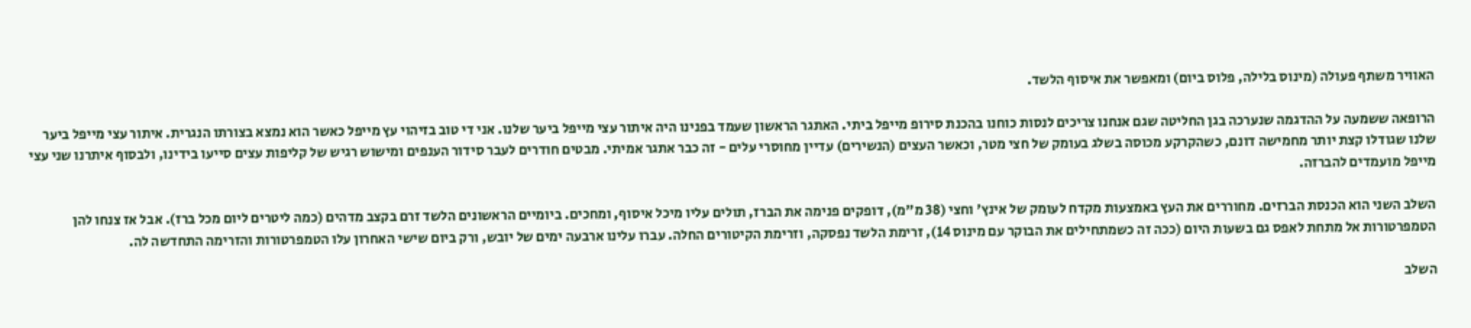האוויר משתף פעולה (מינוס בלילה, פלוס ביום) ומאפשר את איסוף הלשד.

הרופאה ששמעה על ההדגמה שנערכה בגן החליטה שגם אנחנו צריכים לנסות כוחנו בהכנת סירופ מייפל ביתי. האתגר הראשון שעמד בפנינו היה איתור עצי מייפל ביער שלנו. אני די טוב בזיהוי עץ מייפל כאשר הוא נמצא בצורתו הנגרית. איתור עצי מייפל ביער שלנו שגודלו קצת יותר מחמישה דונם, כשהקרקע מכוסה בשלג בעומק של חצי מטר, וכאשר העצים (הנשירים) עדיין מחוסרי עלים - זה כבר אתגר אמיתי. מבטים חודרים לעבר סידור הענפים ומישוש רגיש של קליפות עצים סייעו בידינו, ולבסוף איתרנו שני עצי מייפל מועמדים להברזה.

השלב השני הוא הכנסת הברזים. מחוררים את העץ באמצעות מקדח לעומק של אינץ' וחצי (38 מ"מ), דופקים פנימה את הברז, תולים עליו מיכל איסוף, ומחכים. ביומיים הראשונים הלשד זרם בקצב מדהים (כמה ליטרים ליום מכל ברז). אבל אז צנחו להן הטמפרטורות אל מתחת לאפס גם בשעות היום (ככה זה כשמתחילים את הבוקר עם מינוס 14), זרימת הלשד נפסקה, וזרימת הקיטורים החלה. עברו עלינו ארבעה ימים של יובש, ורק ביום שישי האחרון עלו הטמפרטורות והזרימה התחדשה לה.

השלב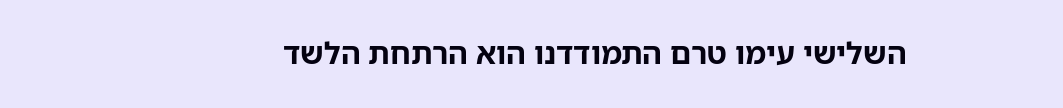השלישי עימו טרם התמודדנו הוא הרתחת הלשד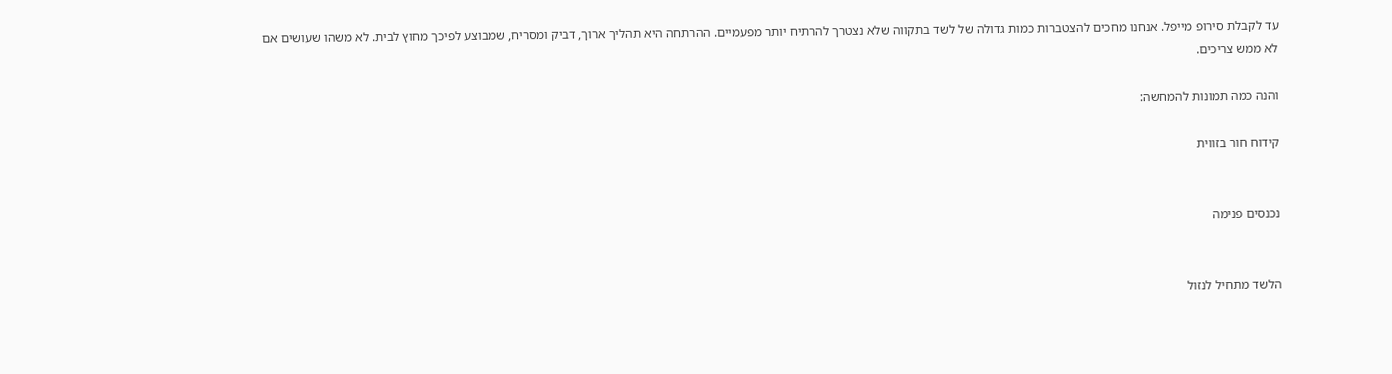עד לקבלת סירופ מייפל. אנחנו מחכים להצטברות כמות גדולה של לשד בתקווה שלא נצטרך להרתיח יותר מפעמיים. ההרתחה היא תהליך ארוך, דביק ומסריח, שמבוצע לפיכך מחוץ לבית. לא משהו שעושים אם לא ממש צריכים.

והנה כמה תמונות להמחשה:

קידוח חור בזווית


נכנסים פנימה


הלשד מתחיל לנזול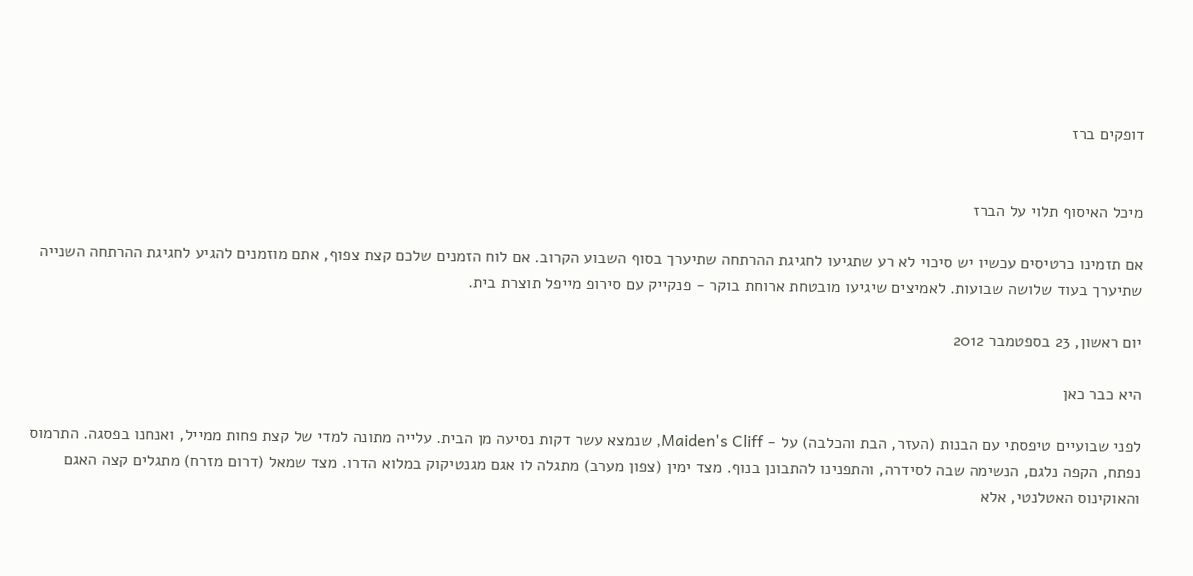דופקים ברז


מיכל האיסוף תלוי על הברז

אם תזמינו כרטיסים עכשיו יש סיכוי לא רע שתגיעו לחגיגת ההרתחה שתיערך בסוף השבוע הקרוב. אם לוח הזמנים שלכם קצת צפוף, אתם מוזמנים להגיע לחגיגת ההרתחה השנייה שתיערך בעוד שלושה שבועות. לאמיצים שיגיעו מובטחת ארוחת בוקר - פנקייק עם סירופ מייפל תוצרת בית.

יום ראשון, 23 בספטמבר 2012

היא כבר כאן

לפני שבועיים טיפסתי עם הבנות (העזר, הבת והכלבה) על - Maiden's Cliff, שנמצא עשר דקות נסיעה מן הבית. עלייה מתונה למדי של קצת פחות ממייל, ואנחנו בפסגה. התרמוס נפתח, הקפה נלגם, הנשימה שבה לסידרה, והתפנינו להתבונן בנוף. מצד ימין (צפון מערב) מתגלה לו אגם מגנטיקוק במלוא הדרו. מצד שמאל (דרום מזרח) מתגלים קצה האגם והאוקינוס האטלנטי, אלא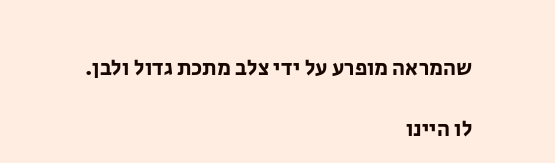שהמראה מופרע על ידי צלב מתכת גדול ולבן.

לו היינו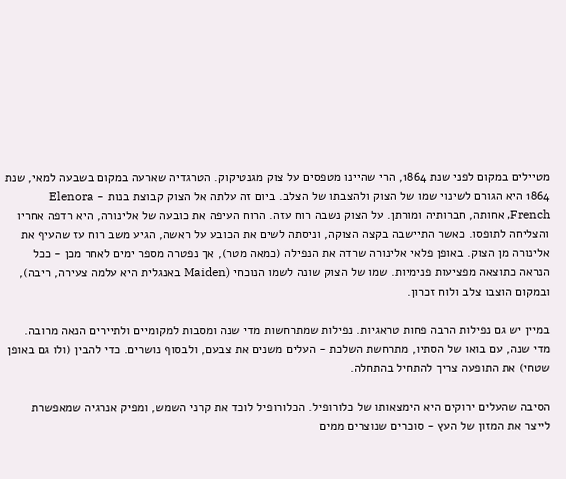מטיילים במקום לפני שנת 1864, הרי שהיינו מטפסים על צוק מגנטיקוק. הטרגדיה שארעה במקום בשבעה למאי, שנת 1864 היא הגורם לשינוי שמו של הצוק ולהצבתו של הצלב. ביום זה עלתה אל הצוק קבוצת בנות - Elenora French, אחותה, חברותיה ומורתן. על הצוק נשבה רוח עזה. הרוח העיפה את כובעה של אלינורה, היא רדפה אחריו והצליחה לתופסו. כאשר התיישבה בקצה הצוקה, וניסתה לשים את הכובע על ראשה, הגיע משב רוח עז שהעיף את אלינורה מן הצוק. באופן פלאי אלינורה שרדה את הנפילה (כמאה מטר), אך נפטרה מספר ימים לאחר מכן - ככל הנראה כתוצאה מפציעות פנימיות. שמו של הצוק שונה לשמו הנוכחי (Maiden באנגלית היא עלמה צעירה, ריבה), ובמקום הוצבו צלב ולוח זכרון.

במיין יש גם נפילות הרבה פחות טראגיות. נפילות שמתרחשות מדי שנה ומסבות למקומיים ולתיירים הנאה מרובה. מדי שנה, עם בואו של הסתיו, מתרחשת השלכת - העלים משנים את צבעם, ולבסוף נושרים. כדי להבין (ולו גם באופן שטחי) את התופעה צריך להתחיל בהתחלה.

הסיבה שהעלים ירוקים היא הימצאותו של כלורופיל. הכלורופיל לוכד את קרני השמש, ומפיק אנרגיה שמאפשרת לייצר את המזון של העץ - סוכרים שנוצרים ממים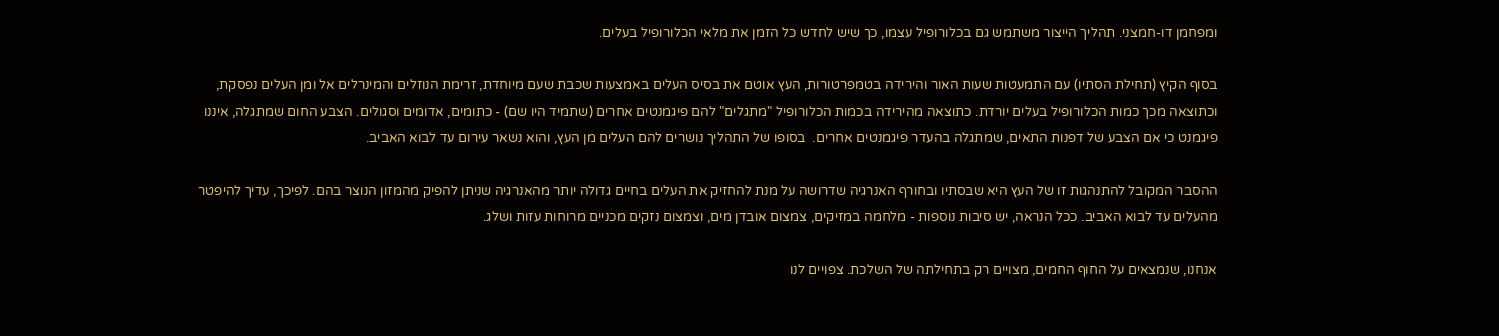ומפחמן דו-חמצני. תהליך הייצור משתמש גם בכלורופיל עצמו, כך שיש לחדש כל הזמן את מלאי הכלורופיל בעלים.

בסוף הקיץ (תחילת הסתיו) עם התמעטות שעות האור והירידה בטמפרטורות, העץ אוטם את בסיס העלים באמצעות שכבת שעם מיוחדת, זרימת הנוזלים והמינרלים אל ומן העלים נפסקת, וכתוצאה מכך כמות הכלורופיל בעלים יורדת. כתוצאה מהירידה בכמות הכלורופיל "מתגלים" להם פיגמנטים אחרים (שתמיד היו שם) - כתומים, אדומים וסגולים. הצבע החום שמתגלה, איננו פיגמנט כי אם הצבע של דפנות התאים, שמתגלה בהעדר פיגמנטים אחרים.  בסופו של התהליך נושרים להם העלים מן העץ, והוא נשאר עירום עד לבוא האביב.

ההסבר המקובל להתנהגות זו של העץ היא שבסתיו ובחורף האנרגיה שדרושה על מנת להחזיק את העלים בחיים גדולה יותר מהאנרגיה שניתן להפיק מהמזון הנוצר בהם. לפיכך, עדיך להיפטר מהעלים עד לבוא האביב. ככל הנראה, יש סיבות נוספות - מלחמה במזיקים, צמצום אובדן מים, וצמצום נזקים מכניים מרוחות עזות ושלג.

אנחנו, שנמצאים על החוף החמים, מצויים רק בתחילתה של השלכת. צפויים לנו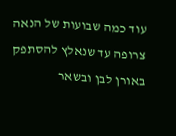עוד כמה שבועות של הנאה צרופה עד שנאלץ להסתפק באורן לבן ובשאר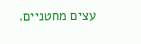עצים מחטניים.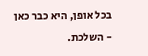בכל אופן, היא כבר כאן - השלכת.